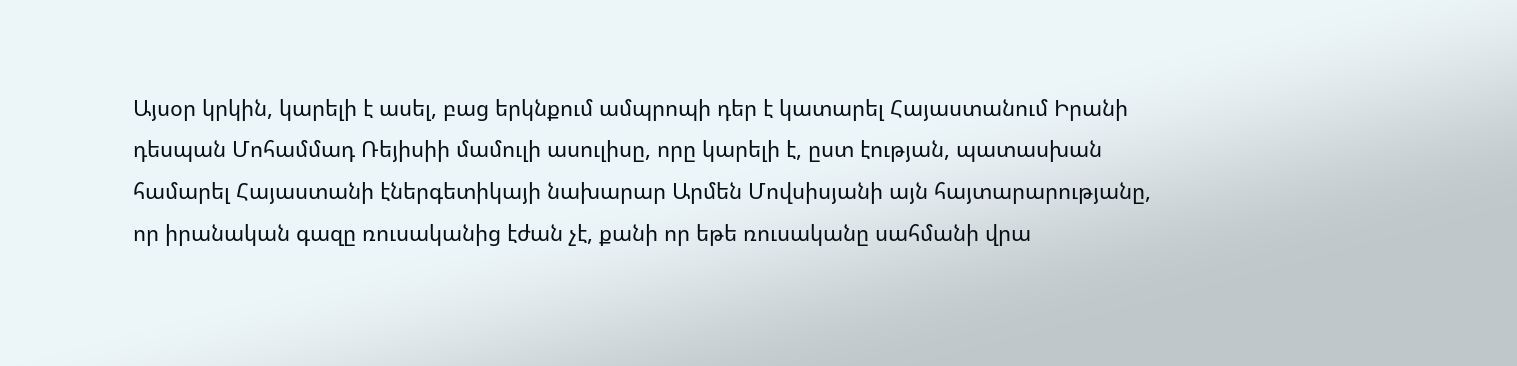Այսօր կրկին, կարելի է ասել, բաց երկնքում ամպրոպի դեր է կատարել Հայաստանում Իրանի դեսպան Մոհամմադ Ռեյիսիի մամուլի ասուլիսը, որը կարելի է, ըստ էության, պատասխան համարել Հայաստանի էներգետիկայի նախարար Արմեն Մովսիսյանի այն հայտարարությանը, որ իրանական գազը ռուսականից էժան չէ, քանի որ եթե ռուսականը սահմանի վրա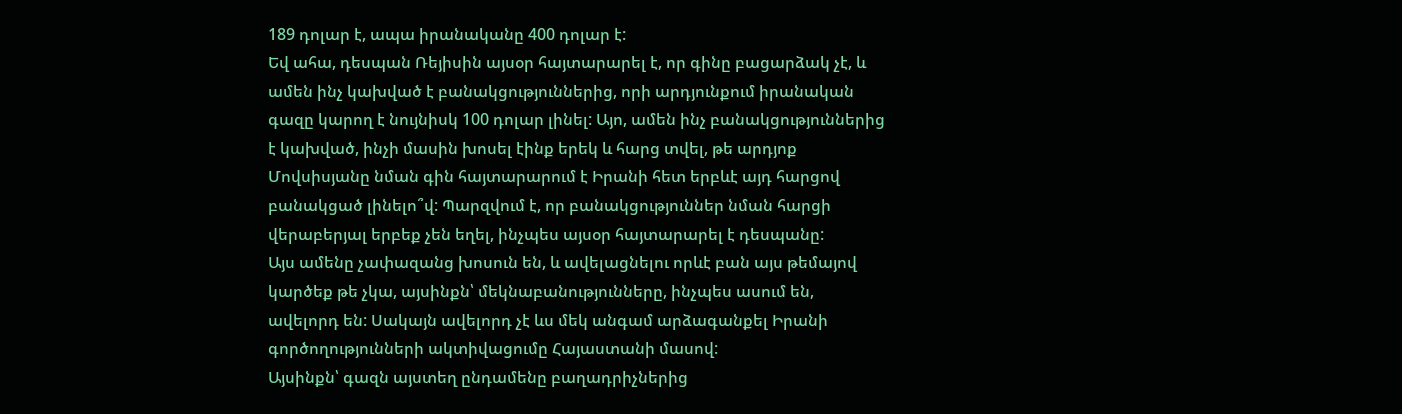189 դոլար է, ապա իրանականը 400 դոլար է:
Եվ ահա, դեսպան Ռեյիսին այսօր հայտարարել է, որ գինը բացարձակ չէ, և ամեն ինչ կախված է բանակցություններից, որի արդյունքում իրանական գազը կարող է նույնիսկ 100 դոլար լինել: Այո, ամեն ինչ բանակցություններից է կախված, ինչի մասին խոսել էինք երեկ և հարց տվել, թե արդյոք Մովսիսյանը նման գին հայտարարում է Իրանի հետ երբևէ այդ հարցով բանակցած լինելո՞վ: Պարզվում է, որ բանակցություններ նման հարցի վերաբերյալ երբեք չեն եղել, ինչպես այսօր հայտարարել է դեսպանը:
Այս ամենը չափազանց խոսուն են, և ավելացնելու որևէ բան այս թեմայով կարծեք թե չկա, այսինքն՝ մեկնաբանությունները, ինչպես ասում են, ավելորդ են: Սակայն ավելորդ չէ ևս մեկ անգամ արձագանքել Իրանի գործողությունների ակտիվացումը Հայաստանի մասով:
Այսինքն՝ գազն այստեղ ընդամենը բաղադրիչներից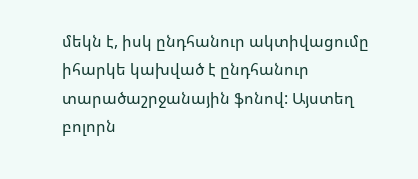մեկն է, իսկ ընդհանուր ակտիվացումը իհարկե կախված է ընդհանուր տարածաշրջանային ֆոնով: Այստեղ բոլորն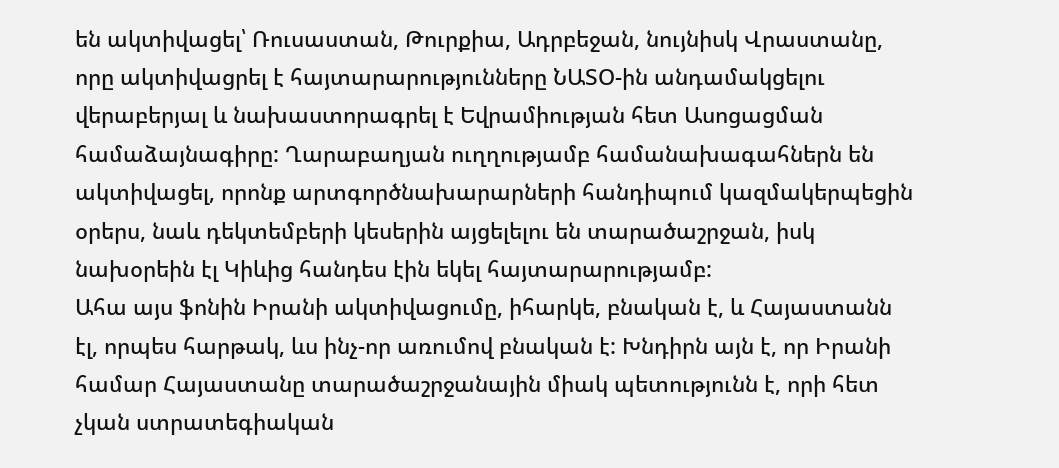են ակտիվացել՝ Ռուսաստան, Թուրքիա, Ադրբեջան, նույնիսկ Վրաստանը, որը ակտիվացրել է հայտարարությունները ՆԱՏՕ-ին անդամակցելու վերաբերյալ և նախաստորագրել է Եվրամիության հետ Ասոցացման համաձայնագիրը: Ղարաբաղյան ուղղությամբ համանախագահներն են ակտիվացել, որոնք արտգործնախարարների հանդիպում կազմակերպեցին օրերս, նաև դեկտեմբերի կեսերին այցելելու են տարածաշրջան, իսկ նախօրեին էլ Կիևից հանդես էին եկել հայտարարությամբ:
Ահա այս ֆոնին Իրանի ակտիվացումը, իհարկե, բնական է, և Հայաստանն էլ, որպես հարթակ, ևս ինչ-որ առումով բնական է: Խնդիրն այն է, որ Իրանի համար Հայաստանը տարածաշրջանային միակ պետությունն է, որի հետ չկան ստրատեգիական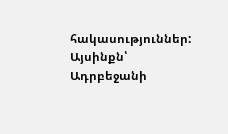հակասություններ: Այսինքն՝ Ադրբեջանի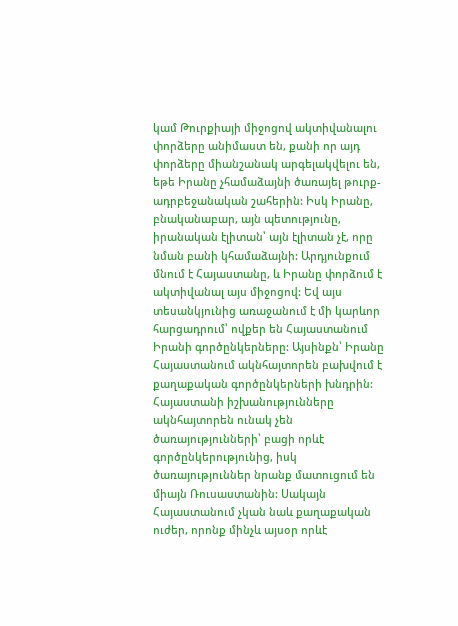կամ Թուրքիայի միջոցով ակտիվանալու փորձերը անիմաստ են, քանի որ այդ փորձերը միանշանակ արգելակվելու են, եթե Իրանը չհամաձայնի ծառայել թուրք-ադրբեջանական շահերին: Իսկ Իրանը, բնականաբար, այն պետությունը, իրանական էլիտան՝ այն էլիտան չէ, որը նման բանի կհամաձայնի: Արդյունքում մնում է Հայաստանը, և Իրանը փորձում է ակտիվանալ այս միջոցով: Եվ այս տեսանկյունից առաջանում է մի կարևոր հարցադրում՝ ովքեր են Հայաստանում Իրանի գործընկերները: Այսինքն՝ Իրանը Հայաստանում ակնհայտորեն բախվում է քաղաքական գործընկերների խնդրին: Հայաստանի իշխանությունները ակնհայտորեն ունակ չեն ծառայությունների՝ բացի որևէ գործընկերությունից, իսկ ծառայություններ նրանք մատուցում են միայն Ռուսաստանին: Սակայն Հայաստանում չկան նաև քաղաքական ուժեր, որոնք մինչև այսօր որևէ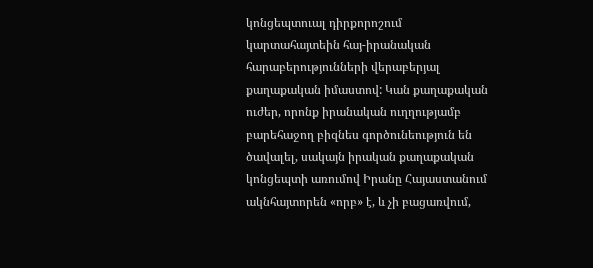կոնցեպտուալ դիրքորոշում կարտահայտեին հայ-իրանական հարաբերությունների վերաբերյալ քաղաքական իմաստով: Կան քաղաքական ուժեր, որոնք իրանական ուղղությամբ բարեհաջող բիզնես գործունեություն են ծավալել, սակայն իրական քաղաքական կոնցեպտի առումով Իրանը Հայաստանում ակնհայտորեն «որբ» է, և չի բացառվում,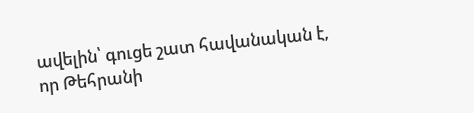ավելին՝ գուցե շատ հավանական է, որ Թեհրանի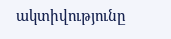ակտիվությունը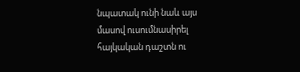նպատակ ունի նաև այս մասով ուսումնասիրել հայկական դաշտն ու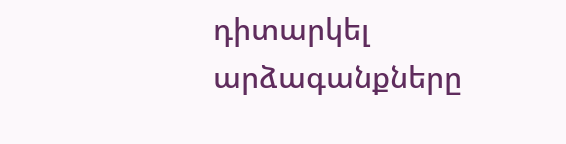դիտարկել արձագանքները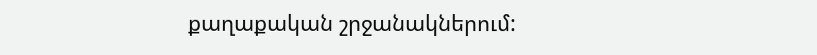քաղաքական շրջանակներում: